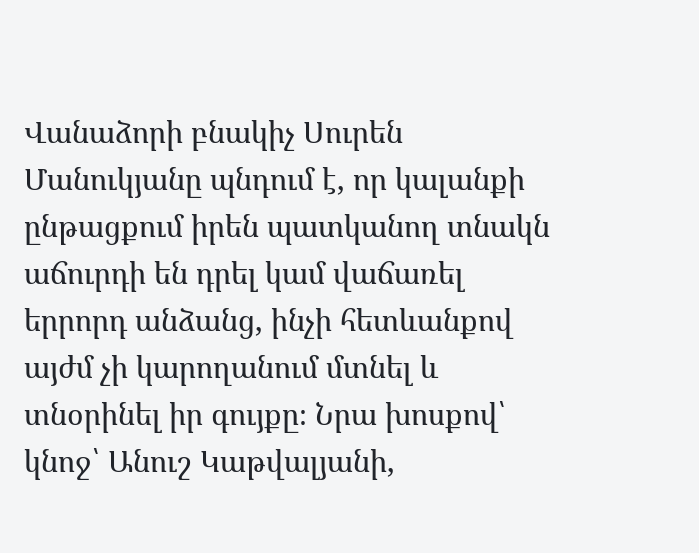Վանաձորի բնակիչ Սուրեն Մանուկյանը պնդում է, որ կալանքի ընթացքում իրեն պատկանող տնակն աճուրդի են դրել կամ վաճառել երրորդ անձանց, ինչի հետևանքով այժմ չի կարողանում մտնել և տնօրինել իր գույքը։ Նրա խոսքով՝ կնոջ՝ Անուշ Կաթվալյանի,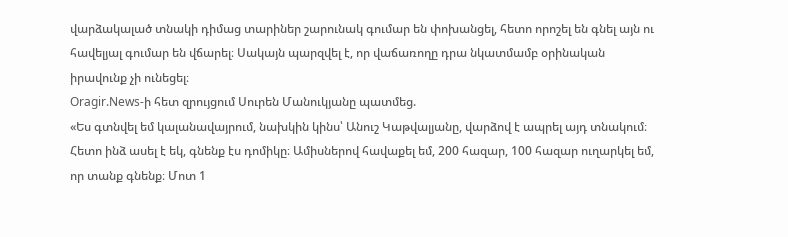վարձակալած տնակի դիմաց տարիներ շարունակ գումար են փոխանցել, հետո որոշել են գնել այն ու հավելյալ գումար են վճարել։ Սակայն պարզվել է, որ վաճառողը դրա նկատմամբ օրինական իրավունք չի ունեցել։
Oragir.News-ի հետ զրույցում Սուրեն Մանուկյանը պատմեց.
«Ես գտնվել եմ կալանավայրում, նախկին կինս՝ Անուշ Կաթվալյանը, վարձով է ապրել այդ տնակում։ Հետո ինձ ասել է եկ, գնենք էս դոմիկը։ Ամիսներով հավաքել եմ, 200 հազար, 100 հազար ուղարկել եմ, որ տանք գնենք։ Մոտ 1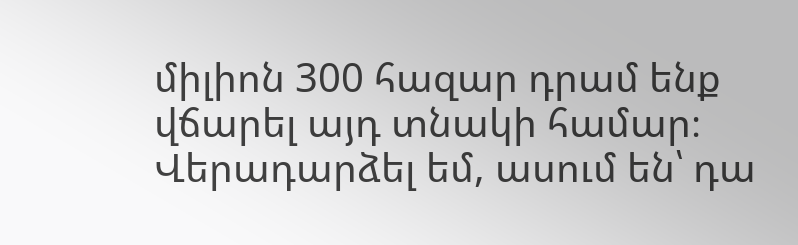միլիոն 300 հազար դրամ ենք վճարել այդ տնակի համար։ Վերադարձել եմ, ասում են՝ դա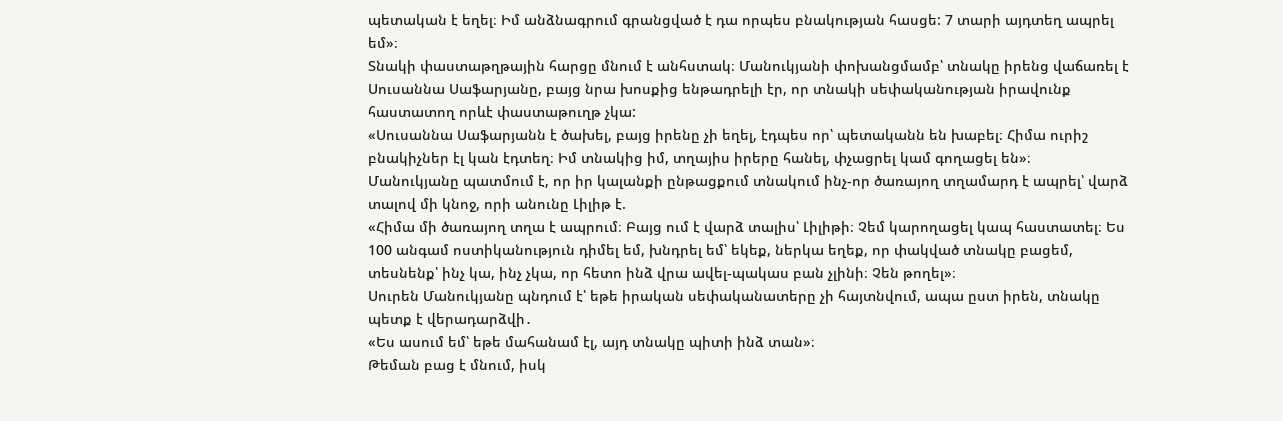պետական է եղել։ Իմ անձնագրում գրանցված է դա որպես բնակության հասցե: 7 տարի այդտեղ ապրել եմ»։
Տնակի փաստաթղթային հարցը մնում է անհստակ։ Մանուկյանի փոխանցմամբ՝ տնակը իրենց վաճառել է Սուսաննա Սաֆարյանը, բայց նրա խոսքից ենթադրելի էր, որ տնակի սեփականության իրավունք հաստատող որևէ փաստաթուղթ չկա:
«Սուսաննա Սաֆարյանն է ծախել, բայց իրենը չի եղել, էդպես որ՝ պետականն են խաբել։ Հիմա ուրիշ բնակիչներ էլ կան էդտեղ։ Իմ տնակից իմ, տղայիս իրերը հանել, փչացրել կամ գողացել են»։
Մանուկյանը պատմում է, որ իր կալանքի ընթացքում տնակում ինչ-որ ծառայող տղամարդ է ապրել՝ վարձ տալով մի կնոջ, որի անունը Լիլիթ է.
«Հիմա մի ծառայող տղա է ապրում։ Բայց ում է վարձ տալիս՝ Լիլիթի։ Չեմ կարողացել կապ հաստատել։ Ես 100 անգամ ոստիկանություն դիմել եմ, խնդրել եմ՝ եկեք, ներկա եղեք, որ փակված տնակը բացեմ, տեսնենք՝ ինչ կա, ինչ չկա, որ հետո ինձ վրա ավել-պակաս բան չլինի։ Չեն թողել»։
Սուրեն Մանուկյանը պնդում է՝ եթե իրական սեփականատերը չի հայտնվում, ապա ըստ իրեն, տնակը պետք է վերադարձվի․
«Ես ասում եմ՝ եթե մահանամ էլ, այդ տնակը պիտի ինձ տան»։
Թեման բաց է մնում, իսկ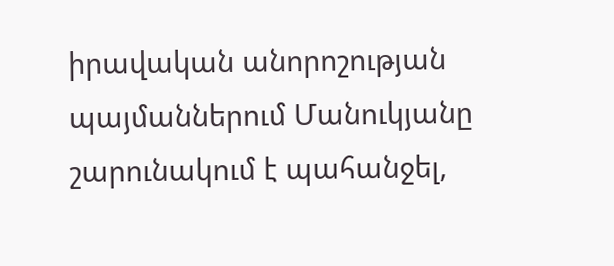իրավական անորոշության պայմաններում Մանուկյանը շարունակում է պահանջել,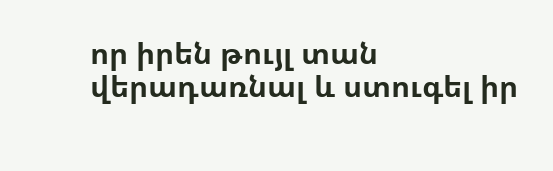որ իրեն թույլ տան վերադառնալ և ստուգել իր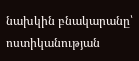նախկին բնակարանը՝ ոստիկանության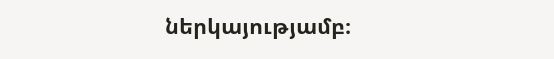ներկայությամբ։